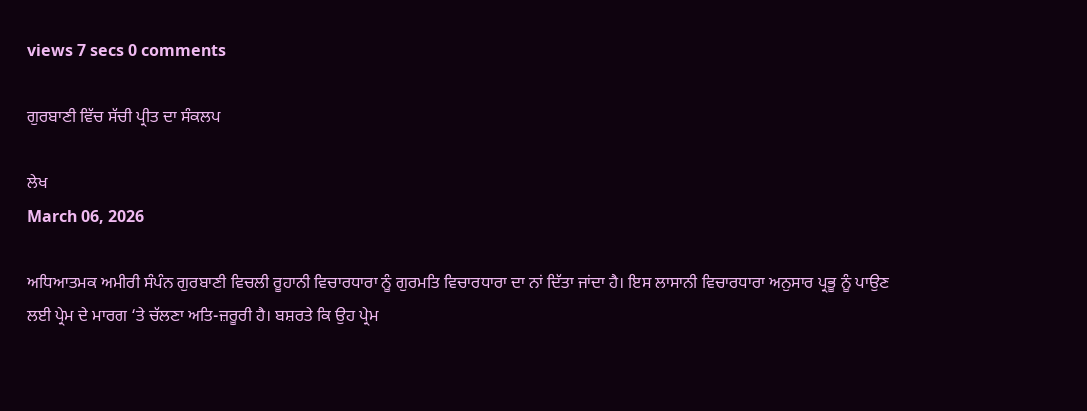views 7 secs 0 comments

ਗੁਰਬਾਣੀ ਵਿੱਚ ਸੱਚੀ ਪ੍ਰੀਤ ਦਾ ਸੰਕਲਪ

ਲੇਖ
March 06, 2026

ਅਧਿਆਤਮਕ ਅਮੀਰੀ ਸੰਪੰਨ ਗੁਰਬਾਣੀ ਵਿਚਲੀ ਰੂਹਾਨੀ ਵਿਚਾਰਧਾਰਾ ਨੂੰ ਗੁਰਮਤਿ ਵਿਚਾਰਧਾਰਾ ਦਾ ਨਾਂ ਦਿੱਤਾ ਜਾਂਦਾ ਹੈ। ਇਸ ਲਾਸਾਨੀ ਵਿਚਾਰਧਾਰਾ ਅਨੁਸਾਰ ਪ੍ਰਭੂ ਨੂੰ ਪਾਉਣ ਲਈ ਪ੍ਰੇਮ ਦੇ ਮਾਰਗ ‘ਤੇ ਚੱਲਣਾ ਅਤਿ-ਜ਼ਰੂਰੀ ਹੈ। ਬਸ਼ਰਤੇ ਕਿ ਉਹ ਪ੍ਰੇਮ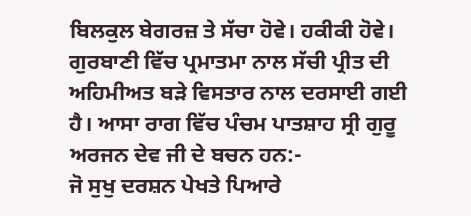ਬਿਲਕੁਲ ਬੇਗਰਜ਼ ਤੇ ਸੱਚਾ ਹੋਵੇ। ਹਕੀਕੀ ਹੋਵੇ।
ਗੁਰਬਾਣੀ ਵਿੱਚ ਪ੍ਰਮਾਤਮਾ ਨਾਲ ਸੱਚੀ ਪ੍ਰੀਤ ਦੀ ਅਹਿਮੀਅਤ ਬੜੇ ਵਿਸਤਾਰ ਨਾਲ ਦਰਸਾਈ ਗਈ ਹੈ। ਆਸਾ ਰਾਗ ਵਿੱਚ ਪੰਚਮ ਪਾਤਸ਼ਾਹ ਸ੍ਰੀ ਗੁਰੂ ਅਰਜਨ ਦੇਵ ਜੀ ਦੇ ਬਚਨ ਹਨ:-
ਜੋ ਸੁਖੁ ਦਰਸ਼ਨ ਪੇਖਤੇ ਪਿਆਰੇ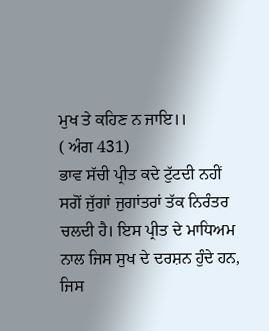ਮੁਖ ਤੇ ਕਹਿਣ ਨ ਜਾਇ।।
( ਅੰਗ 431)
ਭਾਵ ਸੱਚੀ ਪ੍ਰੀਤ ਕਦੇ ਟੁੱਟਦੀ ਨਹੀਂ ਸਗੋਂ ਜੁੱਗਾਂ ਜੁਗਾਂਤਰਾਂ ਤੱਕ ਨਿਰੰਤਰ ਚਲਦੀ ਹੈ। ਇਸ ਪ੍ਰੀਤ ਦੇ ਮਾਧਿਅਮ ਨਾਲ ਜਿਸ ਸੁਖ ਦੇ ਦਰਸ਼ਨ ਹੁੰਦੇ ਹਨ, ਜਿਸ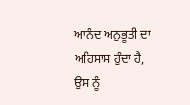ਆਨੰਦ ਅਨੁਭੂਤੀ ਦਾ ਅਹਿਸਾਸ ਹੁੰਦਾ ਹੈ, ਉਸ ਨੂੰ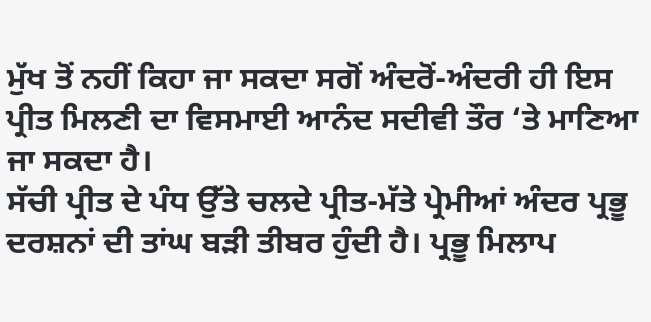ਮੁੱਖ ਤੋਂ ਨਹੀਂ ਕਿਹਾ ਜਾ ਸਕਦਾ ਸਗੋਂ ਅੰਦਰੋਂ-ਅੰਦਰੀ ਹੀ ਇਸ ਪ੍ਰੀਤ ਮਿਲਣੀ ਦਾ ਵਿਸਮਾਈ ਆਨੰਦ ਸਦੀਵੀ ਤੌਰ ‘ਤੇ ਮਾਣਿਆ ਜਾ ਸਕਦਾ ਹੈ।
ਸੱਚੀ ਪ੍ਰੀਤ ਦੇ ਪੰਧ ਉੱਤੇ ਚਲਦੇ ਪ੍ਰੀਤ-ਮੱਤੇ ਪ੍ਰੇਮੀਆਂ ਅੰਦਰ ਪ੍ਰਭੂ ਦਰਸ਼ਨਾਂ ਦੀ ਤਾਂਘ ਬੜੀ ਤੀਬਰ ਹੁੰਦੀ ਹੈ। ਪ੍ਰਭੂ ਮਿਲਾਪ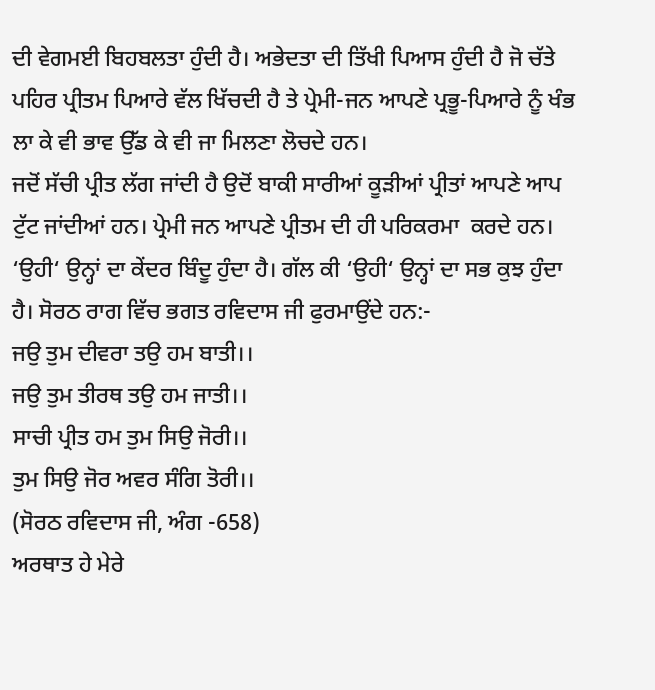ਦੀ ਵੇਗਮਈ ਬਿਹਬਲਤਾ ਹੁੰਦੀ ਹੈ। ਅਭੇਦਤਾ ਦੀ ਤਿੱਖੀ ਪਿਆਸ ਹੁੰਦੀ ਹੈ ਜੋ ਚੱਤੇ ਪਹਿਰ ਪ੍ਰੀਤਮ ਪਿਆਰੇ ਵੱਲ ਖਿੱਚਦੀ ਹੈ ਤੇ ਪ੍ਰੇਮੀ-ਜਨ ਆਪਣੇ ਪ੍ਰਭੂ-ਪਿਆਰੇ ਨੂੰ ਖੰਭ ਲਾ ਕੇ ਵੀ ਭਾਵ ਉੱਡ ਕੇ ਵੀ ਜਾ ਮਿਲਣਾ ਲੋਚਦੇ ਹਨ।
ਜਦੋਂ ਸੱਚੀ ਪ੍ਰੀਤ ਲੱਗ ਜਾਂਦੀ ਹੈ ਉਦੋਂ ਬਾਕੀ ਸਾਰੀਆਂ ਕੂੜੀਆਂ ਪ੍ਰੀਤਾਂ ਆਪਣੇ ਆਪ ਟੁੱਟ ਜਾਂਦੀਆਂ ਹਨ। ਪ੍ਰੇਮੀ ਜਨ ਆਪਣੇ ਪ੍ਰੀਤਮ ਦੀ ਹੀ ਪਰਿਕਰਮਾ  ਕਰਦੇ ਹਨ। ‘ਉਹੀ‘ ਉਨ੍ਹਾਂ ਦਾ ਕੇਂਦਰ ਬਿੰਦੂ ਹੁੰਦਾ ਹੈ। ਗੱਲ ਕੀ ‘ਉਹੀ‘ ਉਨ੍ਹਾਂ ਦਾ ਸਭ ਕੁਝ ਹੁੰਦਾ ਹੈ। ਸੋਰਠ ਰਾਗ ਵਿੱਚ ਭਗਤ ਰਵਿਦਾਸ ਜੀ ਫੁਰਮਾਉਂਦੇ ਹਨ:-
ਜਉ ਤੁਮ ਦੀਵਰਾ ਤਉ ਹਮ ਬਾਤੀ।।
ਜਉ ਤੁਮ ਤੀਰਥ ਤਉ ਹਮ ਜਾਤੀ।।
ਸਾਚੀ ਪ੍ਰੀਤ ਹਮ ਤੁਮ ਸਿਉ ਜੋਰੀ।।
ਤੁਮ ਸਿਉ ਜੋਰ ਅਵਰ ਸੰਗਿ ਤੋਰੀ।।
(ਸੋਰਠ ਰਵਿਦਾਸ ਜੀ, ਅੰਗ -658)
ਅਰਥਾਤ ਹੇ ਮੇਰੇ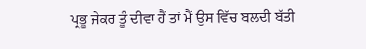ਪ੍ਰਭੂ ਜੇਕਰ ਤੂੰ ਦੀਵਾ ਹੈਂ ਤਾਂ ਮੈਂ ਉਸ ਵਿੱਚ ਬਲਦੀ ਬੱਤੀ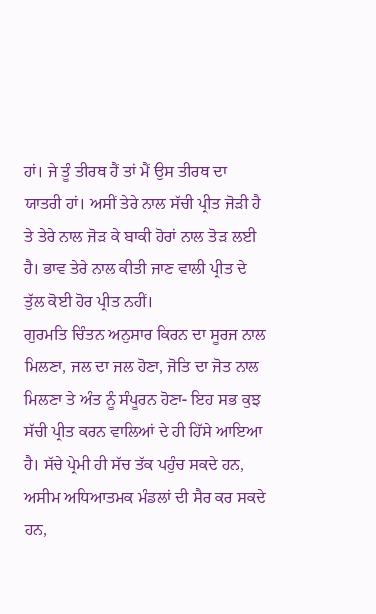ਹਾਂ। ਜੇ ਤੂੰ ਤੀਰਥ ਹੈਂ ਤਾਂ ਮੈਂ ਉਸ ਤੀਰਥ ਦਾ ਯਾਤਰੀ ਹਾਂ। ਅਸੀਂ ਤੇਰੇ ਨਾਲ ਸੱਚੀ ਪ੍ਰੀਤ ਜੋੜੀ ਹੈ ਤੇ ਤੇਰੇ ਨਾਲ ਜੋੜ ਕੇ ਬਾਕੀ ਹੋਰਾਂ ਨਾਲ ਤੋੜ ਲਈ ਹੈ। ਭਾਵ ਤੇਰੇ ਨਾਲ ਕੀਤੀ ਜਾਣ ਵਾਲੀ ਪ੍ਰੀਤ ਦੇ ਤੁੱਲ ਕੋਈ ਹੋਰ ਪ੍ਰੀਤ ਨਹੀਂ।
ਗੁਰਮਤਿ ਚਿੰਤਨ ਅਨੁਸਾਰ ਕਿਰਨ ਦਾ ਸੂਰਜ ਨਾਲ ਮਿਲਣਾ, ਜਲ ਦਾ ਜਲ ਹੋਣਾ, ਜੋਤਿ ਦਾ ਜੋਤ ਨਾਲ ਮਿਲਣਾ ਤੇ ਅੰਤ ਨੂੰ ਸੰਪੂਰਨ ਹੋਣਾ- ਇਹ ਸਭ ਕੁਝ ਸੱਚੀ ਪ੍ਰੀਤ ਕਰਨ ਵਾਲਿਆਂ ਦੇ ਹੀ ਹਿੱਸੇ ਆਇਆ ਹੈ। ਸੱਚੇ ਪ੍ਰੇਮੀ ਹੀ ਸੱਚ ਤੱਕ ਪਹੁੰਚ ਸਕਦੇ ਹਨ, ਅਸੀਮ ਅਧਿਆਤਮਕ ਮੰਡਲਾਂ ਦੀ ਸੈਰ ਕਰ ਸਕਦੇ ਹਨ,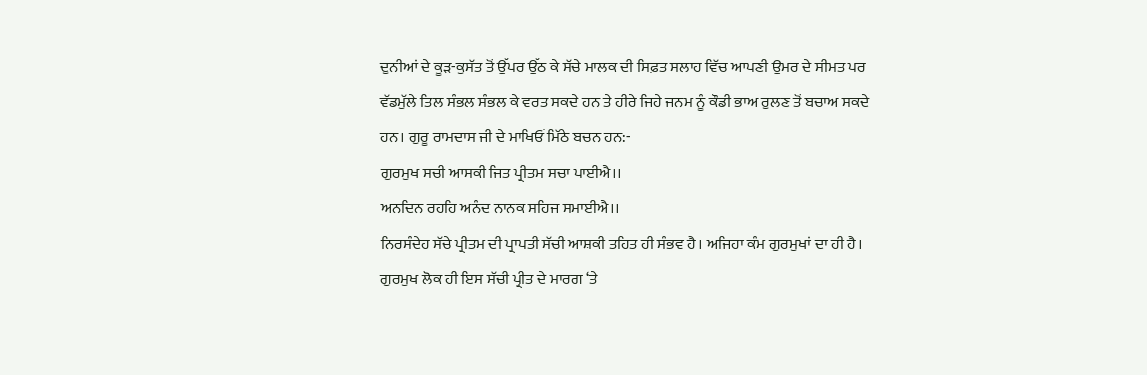ਦੁਨੀਆਂ ਦੇ ਕੂੜ-ਕੁਸੱਤ ਤੋਂ ਉੱਪਰ ਉੱਠ ਕੇ ਸੱਚੇ ਮਾਲਕ ਦੀ ਸਿਫ਼ਤ ਸਲਾਹ ਵਿੱਚ ਆਪਣੀ ਉਮਰ ਦੇ ਸੀਮਤ ਪਰ ਵੱਡਮੁੱਲੇ ਤਿਲ ਸੰਭਲ ਸੰਭਲ ਕੇ ਵਰਤ ਸਕਦੇ ਹਨ ਤੇ ਹੀਰੇ ਜਿਹੇ ਜਨਮ ਨੂੰ ਕੌਡੀ ਭਾਅ ਰੁਲਣ ਤੋਂ ਬਚਾਅ ਸਕਦੇ ਹਨ। ਗੁਰੂ ਰਾਮਦਾਸ ਜੀ ਦੇ ਮਾਖਿਓਂ ਮਿੱਠੇ ਬਚਨ ਹਨ:-
ਗੁਰਮੁਖ ਸਚੀ ਆਸਕੀ ਜਿਤ ਪ੍ਰੀਤਮ ਸਚਾ ਪਾਈਐ।।
ਅਨਦਿਨ ਰਹਹਿ ਅਨੰਦ ਨਾਨਕ ਸਹਿਜ ਸਮਾਈਐ।।
ਨਿਰਸੰਦੇਹ ਸੱਚੇ ਪ੍ਰੀਤਮ ਦੀ ਪ੍ਰਾਪਤੀ ਸੱਚੀ ਆਸ਼ਕੀ ਤਹਿਤ ਹੀ ਸੰਭਵ ਹੈ। ਅਜਿਹਾ ਕੰਮ ਗੁਰਮੁਖਾਂ ਦਾ ਹੀ ਹੈ। ਗੁਰਮੁਖ ਲੋਕ ਹੀ ਇਸ ਸੱਚੀ ਪ੍ਰੀਤ ਦੇ ਮਾਰਗ ‘ਤੇ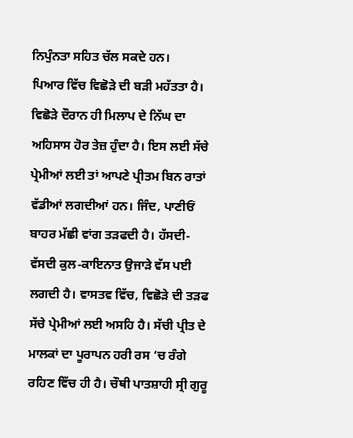ਨਿਪੁੰਨਤਾ ਸਹਿਤ ਚੱਲ ਸਕਦੇ ਹਨ।
ਪਿਆਰ ਵਿੱਚ ਵਿਛੋੜੇ ਦੀ ਬੜੀ ਮਹੱਤਤਾ ਹੈ। ਵਿਛੋੜੇ ਦੌਰਾਨ ਹੀ ਮਿਲਾਪ ਦੇ ਨਿੱਘ ਦਾ ਅਹਿਸਾਸ ਹੋਰ ਤੇਜ਼ ਹੁੰਦਾ ਹੈ। ਇਸ ਲਈ ਸੱਚੇ ਪ੍ਰੇਮੀਆਂ ਲਈ ਤਾਂ ਆਪਣੇ ਪ੍ਰੀਤਮ ਬਿਨ ਰਾਤਾਂ ਵੱਡੀਆਂ ਲਗਦੀਆਂ ਹਨ। ਜਿੰਦ, ਪਾਣੀਓਂ ਬਾਹਰ ਮੱਛੀ ਵਾਂਗ ਤੜਫਦੀ ਹੈ। ਹੱਸਦੀ-ਵੱਸਦੀ ਕੁਲ-ਕਾਇਨਾਤ ਉਜਾੜੇ ਵੱਸ ਪਈ ਲਗਦੀ ਹੈ। ਵਾਸਤਵ ਵਿੱਚ, ਵਿਛੋੜੇ ਦੀ ਤੜਫ ਸੱਚੇ ਪ੍ਰੇਮੀਆਂ ਲਈ ਅਸਹਿ ਹੈ। ਸੱਚੀ ਪ੍ਰੀਤ ਦੇ ਮਾਲਕਾਂ ਦਾ ਪੂਰਾਪਨ ਹਰੀ ਰਸ ‘ਚ ਰੰਗੇ ਰਹਿਣ ਵਿੱਚ ਹੀ ਹੈ। ਚੌਥੀ ਪਾਤਸ਼ਾਹੀ ਸ੍ਰੀ ਗੁਰੂ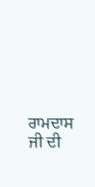ਰਾਮਦਾਸ ਜੀ ਦੀ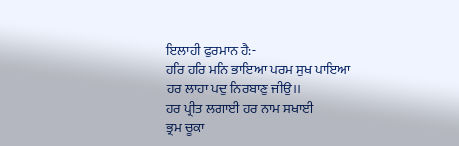ਇਲਾਹੀ ਫੁਰਮਾਨ ਹੈ:-
ਹਰਿ ਹਰਿ ਮਨਿ ਭਾਇਆ ਪਰਮ ਸੁਖ ਪਾਇਆ
ਹਰ ਲਾਹਾ ਪਦੁ ਨਿਰਬਾਣੁ ਜੀਉ।।
ਹਰ ਪ੍ਰੀਤ ਲਗਾਈ ਹਰ ਨਾਮ ਸਖਾਈ
ਭ੍ਰਮ ਚੂਕਾ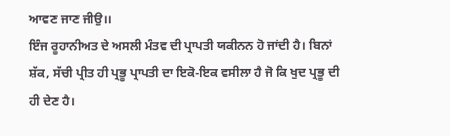ਆਵਣ ਜਾਣ ਜੀਉ।।
ਇੰਜ ਰੂਹਾਨੀਅਤ ਦੇ ਅਸਲੀ ਮੰਤਵ ਦੀ ਪ੍ਰਾਪਤੀ ਯਕੀਨਨ ਹੋ ਜਾਂਦੀ ਹੈ। ਬਿਨਾਂ ਸ਼ੱਕ, ਸੱਚੀ ਪ੍ਰੀਤ ਹੀ ਪ੍ਰਭੂ ਪ੍ਰਾਪਤੀ ਦਾ ਇਕੋ-ਇਕ ਵਸੀਲਾ ਹੈ ਜੋ ਕਿ ਖੁਦ ਪ੍ਰਭੂ ਦੀ ਹੀ ਦੇਣ ਹੈ।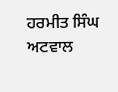ਹਰਮੀਤ ਸਿੰਘ ਅਟਵਾਲ